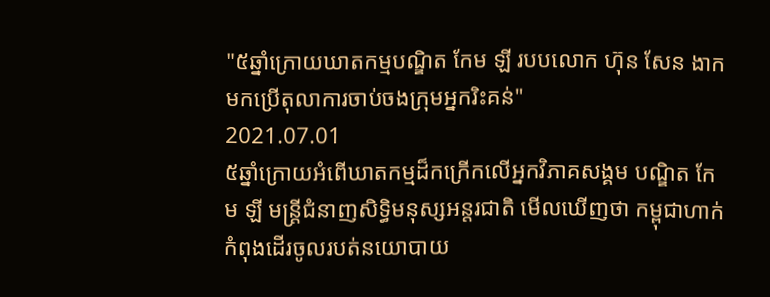"៥ឆ្នាំក្រោយឃាតកម្មបណ្ឌិត កែម ឡី របបលោក ហ៊ុន សែន ងាកមកប្រើតុលាការចាប់ចងក្រុមអ្នករិះគន់"
2021.07.01
៥ឆ្នាំក្រោយអំពើឃាតកម្មដ៏កក្រើកលើអ្នកវិភាគសង្គម បណ្ឌិត កែម ឡី មន្ត្រីជំនាញសិទ្ធិមនុស្សអន្តរជាតិ មើលឃើញថា កម្ពុជាហាក់កំពុងដើរចូលរបត់នយោបាយ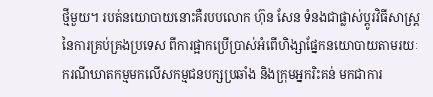ថ្មីមួយ។ របត់នយោបាយនោះគឺរបបលោក ហ៊ុន សែន ទំនងជាផ្លាស់ប្ដូរវិធីសាស្ត្រនៃការគ្រប់គ្រងប្រទេស ពីការផ្អាកប្រើប្រាស់អំពើហិង្សាផ្នែកនយោបាយតាមរយៈករណីឃាតកម្មមកលើសកម្មជនបក្សប្រឆាំង និងក្រុមអ្នករិះគន់ មកជាការ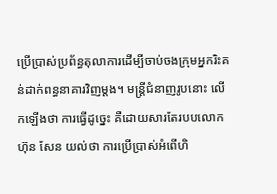ប្រើប្រាស់ប្រព័ន្ធតុលាការដើម្បីចាប់ចងក្រុមអ្នករិះគន់ដាក់ពន្ធនាគារវិញម្តង។ មន្ត្រីជំនាញរូបនោះ លើកឡើងថា ការធ្វើដូច្នេះ គឺដោយសារតែរបបលោក ហ៊ុន សែន យល់ថា ការប្រើប្រាស់អំពើហិ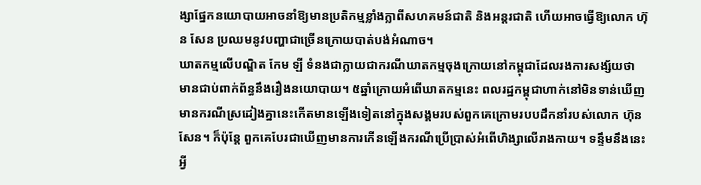ង្សាផ្នែកនយោបាយអាចនាំឱ្យមានប្រតិកម្មខ្លាំងក្លាពីសហគមន៍ជាតិ និងអន្តរជាតិ ហើយអាចធ្វើឱ្យលោក ហ៊ុន សែន ប្រឈមនូវបញ្ហាជាច្រើនក្រោយបាត់បង់អំណាច។
ឃាតកម្មលើបណ្ឌិត កែម ឡី ទំនងជាក្លាយជាករណីឃាតកម្មចុងក្រោយនៅកម្ពុជាដែលរងការសង្ស័យថា មានជាប់ពាក់ព័ន្ធនឹងរឿងនយោបាយ។ ៥ឆ្នាំក្រោយអំពើឃាតកម្មនេះ ពលរដ្ឋកម្ពុជាហាក់នៅមិនទាន់ឃើញមានករណីស្រដៀងគ្នានេះកើតមានឡើងទៀតនៅក្នុងសង្គមរបស់ពួកគេក្រោមរបបដឹកនាំរបស់លោក ហ៊ុន សែន។ ក៏ប៉ុន្តែ ពួកគេបែរជាឃើញមានការកើនឡើងករណីប្រើប្រាស់អំពើហិង្សាលើរាងកាយ។ ទន្ទឹមនឹងនេះ អ្វី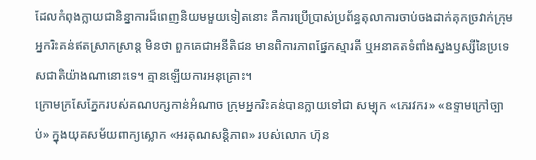ដែលកំពុងក្លាយជានិន្នាការដ៏ពេញនិយមមួយទៀតនោះ គឺការប្រើប្រាស់ប្រព័ន្ធតុលាការចាប់ចងដាក់គុកច្រវាក់ក្រុមអ្នករិះគន់ឥតស្រាកស្រាន្ត មិនថា ពួកគេជាអនីតិជន មានពិការភាពផ្នែកស្មារតី ឬអនាគតទំពាំងស្នងឫស្សីនៃប្រទេសជាតិយ៉ាងណានោះទេ។ គ្មានឡើយការអនុគ្រោះ។
ក្រោមក្រសែភ្នែករបស់គណបក្សកាន់អំណាច ក្រុមអ្នករិះគន់បានក្លាយទៅជា សម្បុក «ភេរវករ» «ឧទ្ទាមក្រៅច្បាប់» ក្នុងយុគសម័យពាក្យស្លោក «អរគុណសន្តិភាព» របស់លោក ហ៊ុន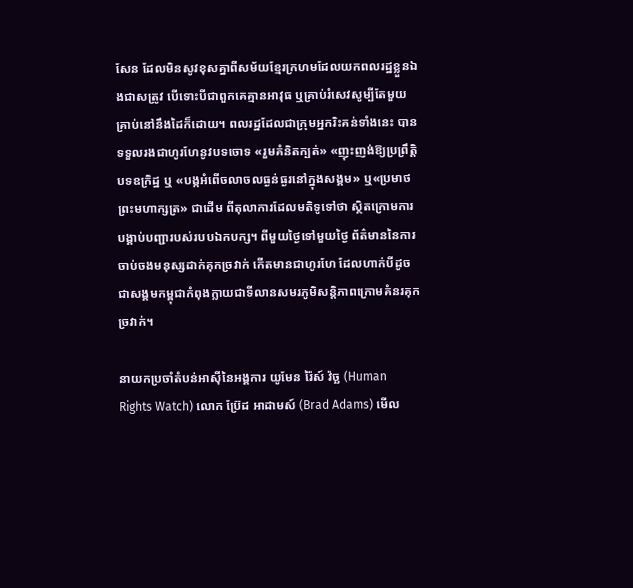សែន ដែលមិនសូវខុសគ្នាពីសម័យខ្មែរក្រហមដែលយកពលរដ្ឋខ្លួនឯងជាសត្រូវ បើទោះបីជាពួកគេគ្មានអាវុធ ឬគ្រាប់រំសេវសូម្បីតែមួយគ្រាប់នៅនឹងដៃក៏ដោយ។ ពលរដ្ឋដែលជាក្រុមអ្នករិះគន់ទាំងនេះ បានទទួលរងជាហូរហែនូវបទចោទ «រួមគំនិតក្បត់» «ញុះញង់ឱ្យប្រព្រឹត្តិបទឧក្រិដ្ឋ ឬ «បង្កអំពើចលាចលធ្ងន់ធ្ងរនៅក្នុងសង្គម» ឬ«ប្រមាថព្រះមហាក្សត្រ» ជាដើម ពីតុលាការដែលមតិទូទៅថា ស្ថិតក្រោមការបង្គាប់បញ្ជារបស់របបឯកបក្ស។ ពីមួយថ្ងៃទៅមួយថ្ងៃ ព័ត៌មាននៃការចាប់ចងមនុស្សដាក់គុកច្រវាក់ កើតមានជាហូរហែ ដែលហាក់បីដូចជាសង្គមកម្ពុជាកំពុងក្លាយជាទីលានសមរភូមិសន្តិភាពក្រោមគំនរគុកច្រវាក់។

នាយកប្រចាំតំបន់អាស៊ីនៃអង្គការ យូមែន រ៉ៃស៍ វ៉ច្ឆ (Human Rights Watch) លោក ប្រ៊ែដ អាដាមស៍ (Brad Adams) មើល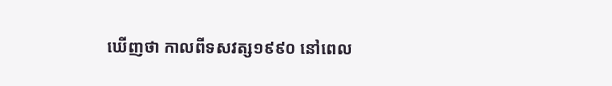ឃើញថា កាលពីទសវត្ស១៩៩០ នៅពេល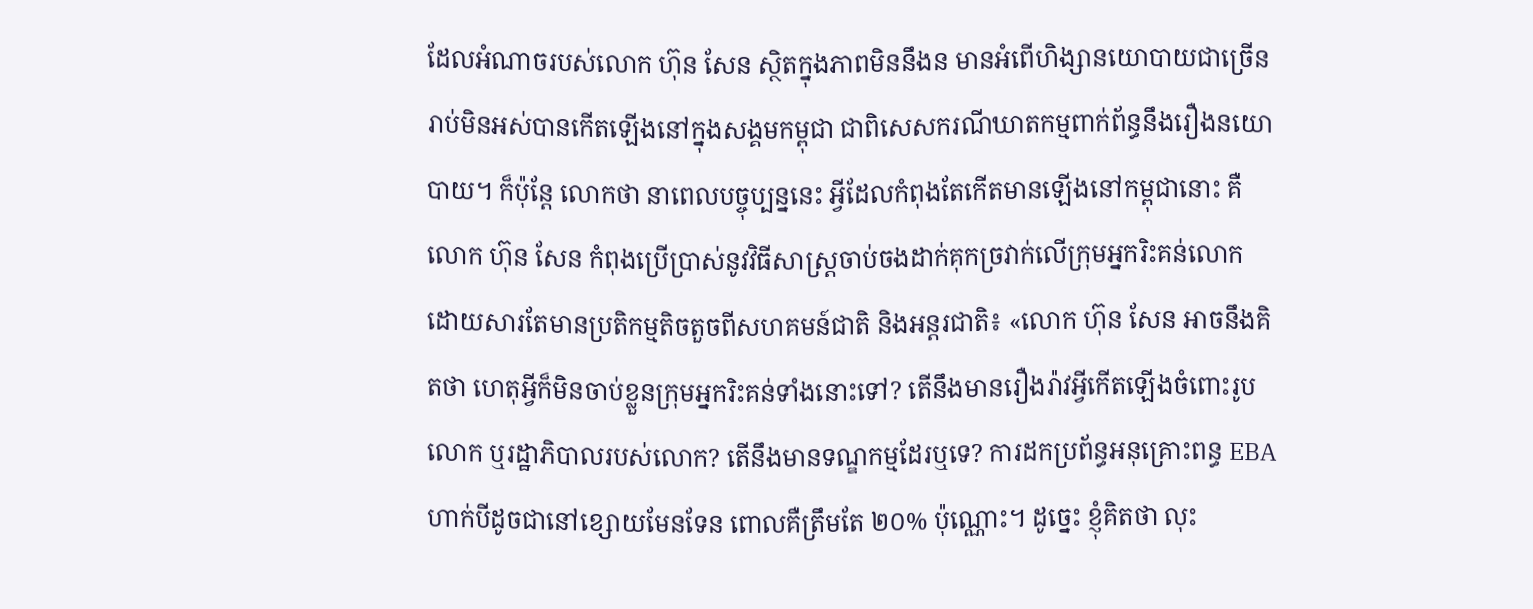ដែលអំណាចរបស់លោក ហ៊ុន សែន ស្ថិតក្នុងភាពមិននឹងន មានអំពើហិង្សានយោបាយជាច្រើនរាប់មិនអស់បានកើតឡើងនៅក្នុងសង្គមកម្ពុជា ជាពិសេសករណីឃាតកម្មពាក់ព័ន្ធនឹងរឿងនយោបាយ។ ក៏ប៉ុន្តែ លោកថា នាពេលបច្ចុប្បន្ននេះ អ្វីដែលកំពុងតែកើតមានឡើងនៅកម្ពុជានោះ គឺលោក ហ៊ុន សែន កំពុងប្រើប្រាស់នូវវិធីសាស្ត្រចាប់ចងដាក់គុកច្រវាក់លើក្រុមអ្នករិះគន់លោក ដោយសារតែមានប្រតិកម្មតិចតួចពីសហគមន៍ជាតិ និងអន្តរជាតិ៖ «លោក ហ៊ុន សែន អាចនឹងគិតថា ហេតុអ្វីក៏មិនចាប់ខ្លួនក្រុមអ្នករិះគន់ទាំងនោះទៅ? តើនឹងមានរឿងរ៉ាវអ្វីកើតឡើងចំពោះរូបលោក ឬរដ្ឋាភិបាលរបស់លោក? តើនឹងមានទណ្ឌកម្មដែរឬទេ? ការដកប្រព័ន្ធអនុគ្រោះពន្ធ EBA ហាក់បីដូចជានៅខ្សោយមែនទែន ពោលគឺត្រឹមតែ ២០% ប៉ុណ្ណោះ។ ដូច្នេះ ខ្ញុំគិតថា លុះ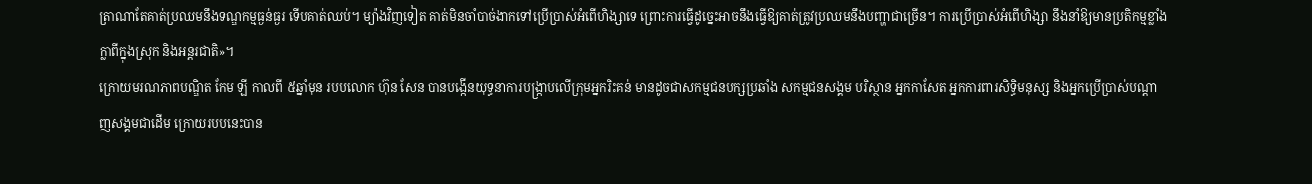ត្រាណាតែគាត់ប្រឈមនឹងទណ្ឌកម្មធ្ងន់ធ្ងរ ទើបគាត់ឈប់។ ម្យ៉ាងវិញទៀត គាត់មិនចាំបាច់ងាកទៅប្រើប្រាស់អំពើហិង្សាទេ ព្រោះការធ្វើដូច្នេះអាចនឹងធ្វើឱ្យគាត់ត្រូវប្រឈមនឹងបញ្ហាជាច្រើន។ ការប្រើប្រាស់អំពើហិង្សា នឹងនាំឱ្យមានប្រតិកម្មខ្លាំងក្លាពីក្នុងស្រុក និងអន្តរជាតិ»។
ក្រោយមរណភាពបណ្ឌិត កែម ឡី កាលពី ៥ឆ្នាំមុន របបលោក ហ៊ុន សែន បានបង្កើនយុទ្ធនាការបង្ក្រាបលើក្រុមអ្នករិះគន់ មានដូចជាសកម្មជនបក្សប្រឆាំង សកម្មជនសង្គម បរិស្ថាន អ្នកកាសែត អ្នកការពារសិទ្ធិមនុស្ស និងអ្នកប្រើប្រាស់បណ្ដាញសង្គមជាដើម ក្រោយរបបនេះបាន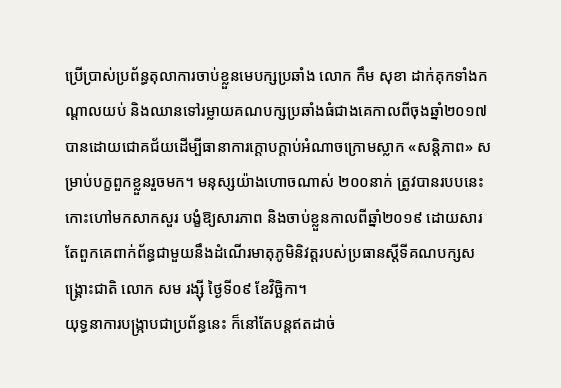ប្រើប្រាស់ប្រព័ន្ធតុលាការចាប់ខ្លួនមេបក្សប្រឆាំង លោក កឹម សុខា ដាក់គុកទាំងកណ្តាលយប់ និងឈានទៅរម្លាយគណបក្សប្រឆាំងធំជាងគេកាលពីចុងឆ្នាំ២០១៧ បានដោយជោគជ័យដើម្បីធានាការក្តោបក្តាប់អំណាចក្រោមស្លាក «សន្តិភាព» សម្រាប់បក្ខពួកខ្លួនរួចមក។ មនុស្សយ៉ាងហោចណាស់ ២០០នាក់ ត្រូវបានរបបនេះកោះហៅមកសាកសួរ បង្ខំឱ្យសារភាព និងចាប់ខ្លួនកាលពីឆ្នាំ២០១៩ ដោយសារតែពួកគេពាក់ព័ន្ធជាមួយនឹងដំណើរមាតុភូមិនិវត្តរបស់ប្រធានស្តីទីគណបក្សសង្គ្រោះជាតិ លោក សម រង្ស៊ី ថ្ងៃទី០៩ ខែវិច្ឆិកា។
យុទ្ធនាការបង្ក្រាបជាប្រព័ន្ធនេះ ក៏នៅតែបន្តឥតដាច់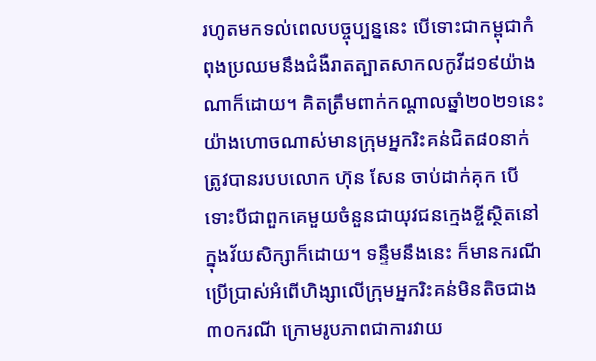រហូតមកទល់ពេលបច្ចុប្បន្ននេះ បើទោះជាកម្ពុជាកំពុងប្រឈមនឹងជំងឺរាតត្បាតសាកលកូវីដ១៩យ៉ាងណាក៏ដោយ។ គិតត្រឹមពាក់កណ្តាលឆ្នាំ២០២១នេះ យ៉ាងហោចណាស់មានក្រុមអ្នករិះគន់ជិត៨០នាក់ត្រូវបានរបបលោក ហ៊ុន សែន ចាប់ដាក់គុក បើទោះបីជាពួកគេមួយចំនួនជាយុវជនក្មេងខ្ចីស្ថិតនៅក្នុងវ័យសិក្សាក៏ដោយ។ ទន្ទឹមនឹងនេះ ក៏មានករណីប្រើប្រាស់អំពើហិង្សាលើក្រុមអ្នករិះគន់មិនតិចជាង ៣០ករណី ក្រោមរូបភាពជាការវាយ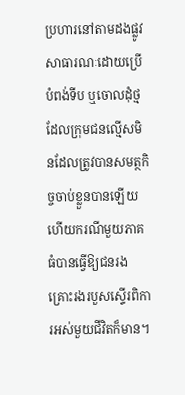ប្រហារនៅតាមដងផ្លូវសាធារណៈដោយប្រើបំពង់ទីប ឬចោលដុំថ្ម ដែលក្រុមជនល្មើសមិនដែលត្រូវបានសមត្ថកិច្ចចាប់ខ្លួនបានឡើយ ហើយករណីមួយភាគធំបានធ្វើឱ្យជនរងគ្រោះរងរបួសស្ទើរពិការអស់មួយជីវិតក៏មាន។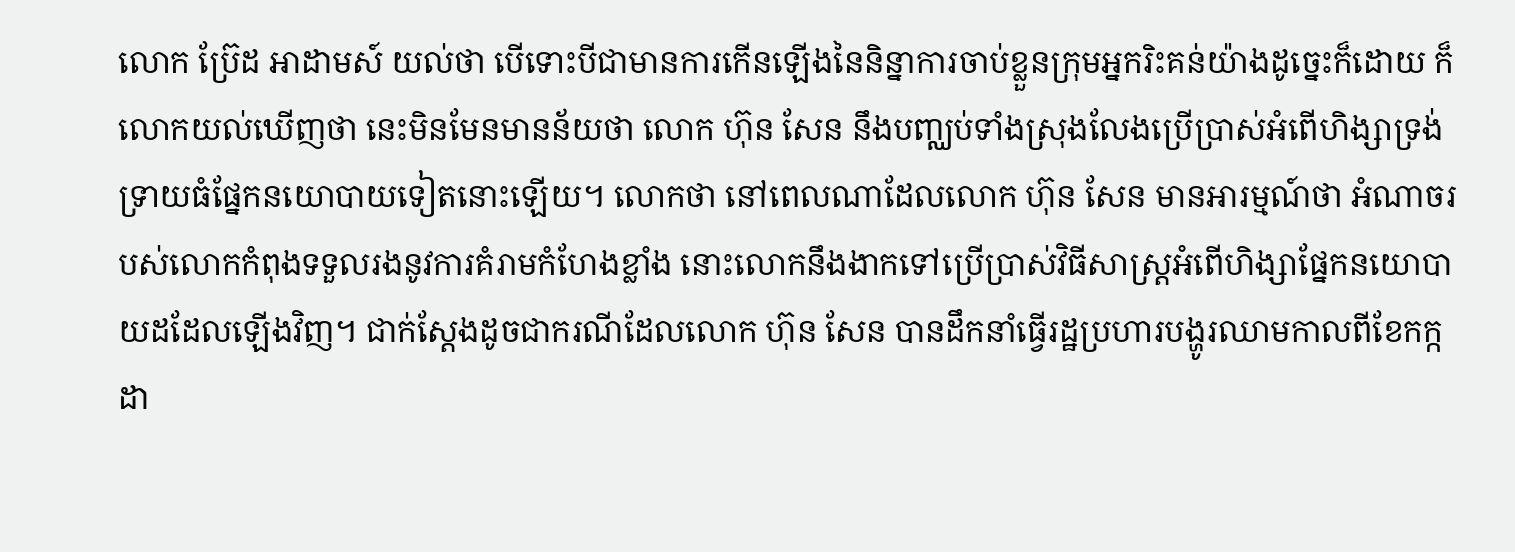លោក ប្រ៊ែដ អាដាមស៍ យល់ថា បើទោះបីជាមានការកើនឡើងនៃនិន្នាការចាប់ខ្លួនក្រុមអ្នករិះគន់យ៉ាងដូច្នេះក៏ដោយ ក៏លោកយល់ឃើញថា នេះមិនមែនមានន័យថា លោក ហ៊ុន សែន នឹងបញ្ឈប់ទាំងស្រុងលែងប្រើប្រាស់អំពើហិង្សាទ្រង់ទ្រាយធំផ្នែកនយោបាយទៀតនោះឡើយ។ លោកថា នៅពេលណាដែលលោក ហ៊ុន សែន មានអារម្មណ៍ថា អំណាចរបស់លោកកំពុងទទួលរងនូវការគំរាមកំហែងខ្លាំង នោះលោកនឹងងាកទៅប្រើប្រាស់វិធីសាស្ត្រអំពើហិង្សាផ្នែកនយោបាយដដែលឡើងវិញ។ ជាក់ស្តែងដូចជាករណីដែលលោក ហ៊ុន សែន បានដឹកនាំធ្វើរដ្ឋប្រហារបង្ហូរឈាមកាលពីខែកក្កដា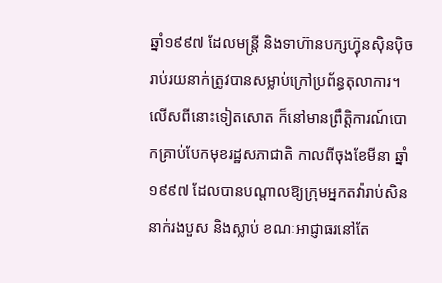ឆ្នាំ១៩៩៧ ដែលមន្ត្រី និងទាហ៊ានបក្សហ៊្វុនស៊ិនប៉ិច រាប់រយនាក់ត្រូវបានសម្លាប់ក្រៅប្រព័ន្ធតុលាការ។ លើសពីនោះទៀតសោត ក៏នៅមានព្រឹត្តិការណ៍បោកគ្រាប់បែកមុខរដ្ឋសភាជាតិ កាលពីចុងខែមីនា ឆ្នាំ១៩៩៧ ដែលបានបណ្តាលឱ្យក្រុមអ្នកតវ៉ារាប់សិននាក់រងបួស និងស្លាប់ ខណៈអាជ្ញាធរនៅតែ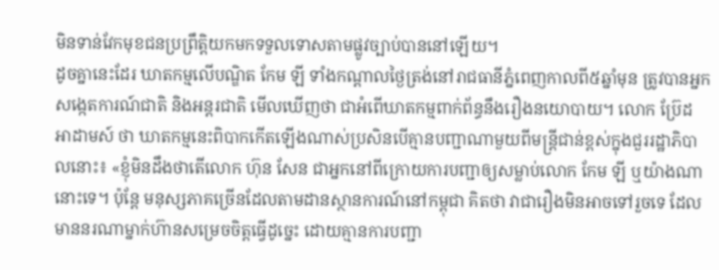មិនទាន់វែកមុខជនប្រព្រឹត្តិយកមកទទួលទោសតាមផ្លូវច្បាប់បាននៅឡើយ។
ដូចគ្នានេះដែរ ឃាតកម្មលើបណ្ឌិត កែម ឡី ទាំងកណ្តាលថ្ងៃត្រង់នៅរាជធានីភ្នំពេញកាលពី៥ឆ្នាំមុន ត្រូវបានអ្នកសង្កេតការណ៍ជាតិ និងអន្តរជាតិ មើលឃើញថា ជាអំពើឃាតកម្មពាក់ព័ន្ធនឹងរឿងនយោបាយ។ លោក ប្រ៊ែដ អាដាមស៍ ថា ឃាតកម្មនេះពិបាកកើតឡើងណាស់ប្រសិនបើគ្មានបញ្ជាណាមួយពីមន្ត្រីជាន់ខ្ពស់ក្នុងជួររដ្ឋាភិបាលនោះ៖ «ខ្ញុំមិនដឹងថាតើលោក ហ៊ុន សែន ជាអ្នកនៅពីក្រោយការបញ្ជាឲ្យសម្លាប់លោក កែម ឡី ឬយ៉ាងណានោះទេ។ ប៉ុន្តែ មនុស្សភាគច្រើនដែលតាមដានស្ថានការណ៍នៅកម្ពុជា គិតថា វាជារឿងមិនអាចទៅរួចទេ ដែលមាននរណាម្នាក់ហ៊ានសម្រេចចិត្តធ្វើដូច្នេះ ដោយគ្មានការបញ្ជា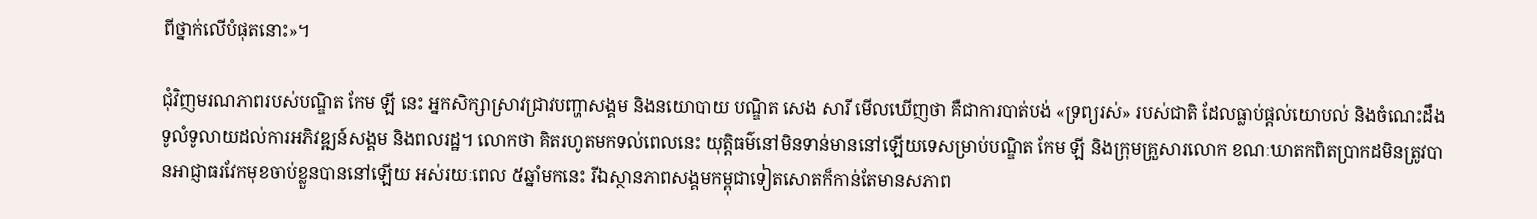ពីថ្នាក់លើបំផុតនោះ»។

ជុំវិញមរណភាពរបស់បណ្ឌិត កែម ឡី នេះ អ្នកសិក្សាស្រាវជ្រាវបញ្ហាសង្គម និងនយោបាយ បណ្ឌិត សេង សារី មើលឃើញថា គឺជាការបាត់បង់ «ទ្រព្យរស់» របស់ជាតិ ដែលធ្លាប់ផ្តល់យោបល់ និងចំណេះដឹងទូលំទូលាយដល់ការអភិវឌ្ឍន៍សង្គម និងពលរដ្ឋ។ លោកថា គិតរហូតមកទល់ពេលនេះ យុត្តិធម៌នៅមិនទាន់មាននៅឡើយទេសម្រាប់បណ្ឌិត កែម ឡី និងក្រុមគ្រួសារលោក ខណៈឃាតកពិតប្រាកដមិនត្រូវបានអាជ្ញាធរវែកមុខចាប់ខ្លួនបាននៅឡើយ អស់រយៈពេល ៥ឆ្នាំមកនេះ រីឯស្ថានភាពសង្គមកម្ពុជាទៀតសោតក៏កាន់តែមានសភាព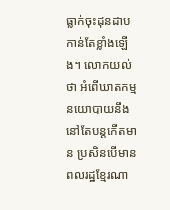ធ្លាក់ចុះដុនដាបកាន់តែខ្លាំងឡើង។ លោកយល់ថា អំពើឃាតកម្មនយោបាយនឹងនៅតែបន្តកើតមាន ប្រសិនបើមានពលរដ្ឋខ្មែរណា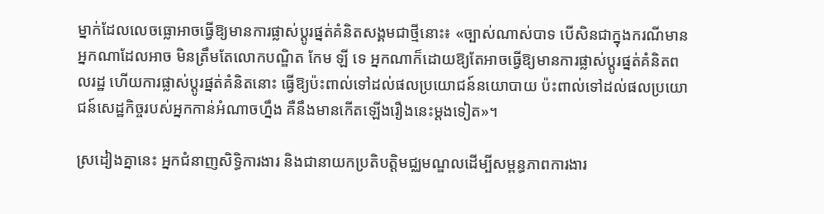ម្នាក់ដែលលេចធ្លោអាចធ្វើឱ្យមានការផ្លាស់ប្ដូរផ្នត់គំនិតសង្គមជាថ្មីនោះ៖ «ច្បាស់ណាស់បាទ បើសិនជាក្នុងករណីមានអ្នកណាដែលអាច មិនត្រឹមតែលោកបណ្ឌិត កែម ឡី ទេ អ្នកណាក៏ដោយឱ្យតែអាចធ្វើឱ្យមានការផ្លាស់ប្ដូរផ្នត់គំនិតពលរដ្ឋ ហើយការផ្លាស់ប្ដូរផ្នត់គំនិតនោះ ធ្វើឱ្យប៉ះពាល់ទៅដល់ផលប្រយោជន៍នយោបាយ ប៉ះពាល់ទៅដល់ផលប្រយោជន៍សេដ្ឋកិច្ចរបស់អ្នកកាន់អំណាចហ្នឹង គឺនឹងមានកើតឡើងរឿងនេះម្តងទៀត»។

ស្រដៀងគ្នានេះ អ្នកជំនាញសិទ្ធិការងារ និងជានាយកប្រតិបត្តិមជ្ឈមណ្ឌលដើម្បីសម្ពន្ធភាពការងារ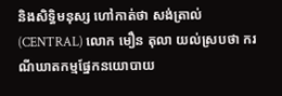និងសិទ្ធិមនុស្ស ហៅកាត់ថា សង់ត្រាល់ (CENTRAL) លោក មឿន តុលា យល់ស្របថា ករណីឃាតកម្មផ្នែកនយោបាយ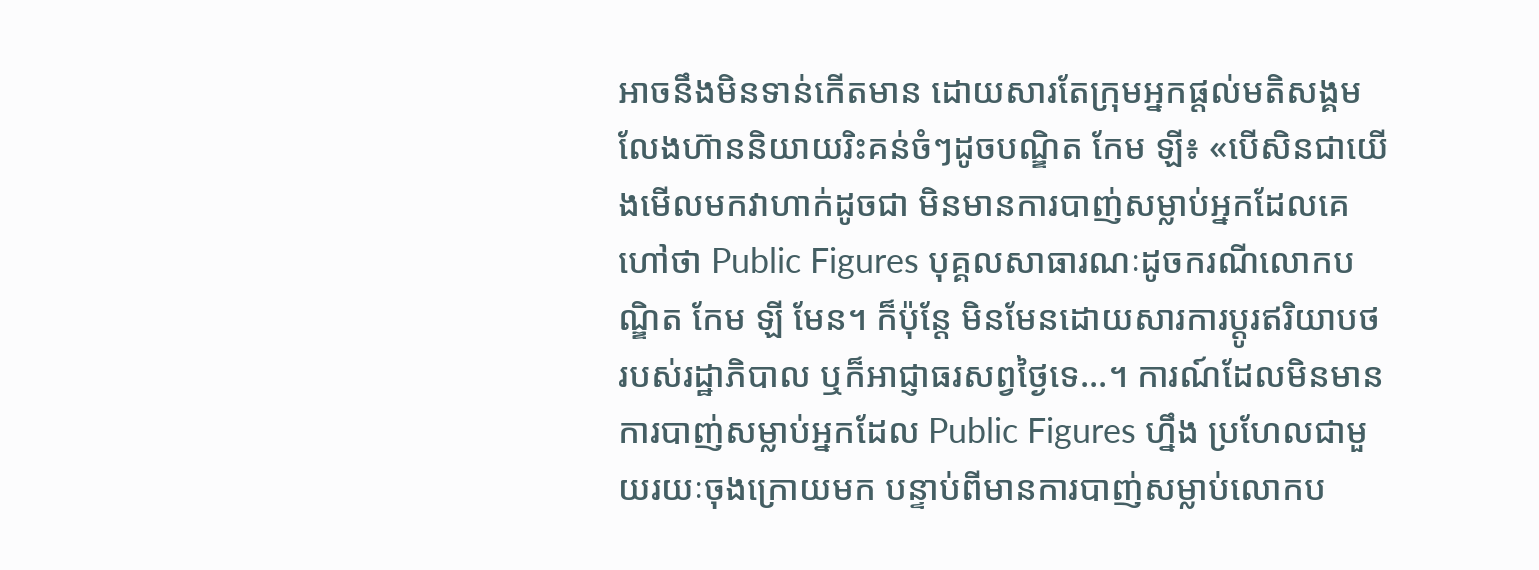អាចនឹងមិនទាន់កើតមាន ដោយសារតែក្រុមអ្នកផ្តល់មតិសង្គម លែងហ៊ាននិយាយរិះគន់ចំៗដូចបណ្ឌិត កែម ឡី៖ «បើសិនជាយើងមើលមកវាហាក់ដូចជា មិនមានការបាញ់សម្លាប់អ្នកដែលគេហៅថា Public Figures បុគ្គលសាធារណៈដូចករណីលោកបណ្ឌិត កែម ឡី មែន។ ក៏ប៉ុន្តែ មិនមែនដោយសារការប្តូរឥរិយាបថរបស់រដ្ឋាភិបាល ឬក៏អាជ្ញាធរសព្វថ្ងៃទេ...។ ការណ៍ដែលមិនមានការបាញ់សម្លាប់អ្នកដែល Public Figures ហ្នឹង ប្រហែលជាមួយរយៈចុងក្រោយមក បន្ទាប់ពីមានការបាញ់សម្លាប់លោកប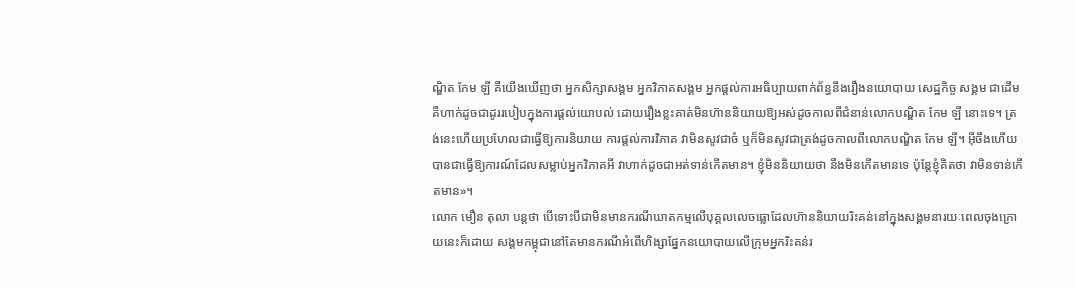ណ្ឌិត កែម ឡី គឺយើងឃើញថា អ្នកសិក្សាសង្គម អ្នកវិភាគសង្គម អ្នកផ្តល់ការអធិប្បាយពាក់ព័ន្ធនឹងរឿងនយោបាយ សេដ្ឋកិច្ច សង្គម ជាដើម គឺហាក់ដូចជាដូររបៀបក្នុងការផ្តល់យោបល់ ដោយរឿងខ្លះគាត់មិនហ៊ាននិយាយឱ្យអស់ដូចកាលពីជំនាន់លោកបណ្ឌិត កែម ឡី នោះទេ។ ត្រង់នេះហើយប្រហែលជាធ្វើឱ្យការនិយាយ ការផ្តល់ការវិភាគ វាមិនសូវជាចំ ឬក៏មិនសូវជាត្រង់ដូចកាលពីលោកបណ្ឌិត កែម ឡី។ អ៊ីចឹងហើយបានជាធ្វើឱ្យការណ៍ដែលសម្លាប់អ្នកវិភាគអី វាហាក់ដូចជាអត់ទាន់កើតមាន។ ខ្ញុំមិននិយាយថា នឹងមិនកើតមានទេ ប៉ុន្តែខ្ញុំគិតថា វាមិនទាន់កើតមាន»។
លោក មឿន តុលា បន្តថា បើទោះបីជាមិនមានករណីឃាតកម្មលើបុគ្គលលេចធ្លោដែលហ៊ាននិយាយរិះគន់នៅក្នុងសង្គមនារយៈពេលចុងក្រោយនេះក៏ដោយ សង្គមកម្ពុជានៅតែមានករណីអំពើហិង្សាផ្នែកនយោបាយលើក្រុមអ្នករិះគន់រ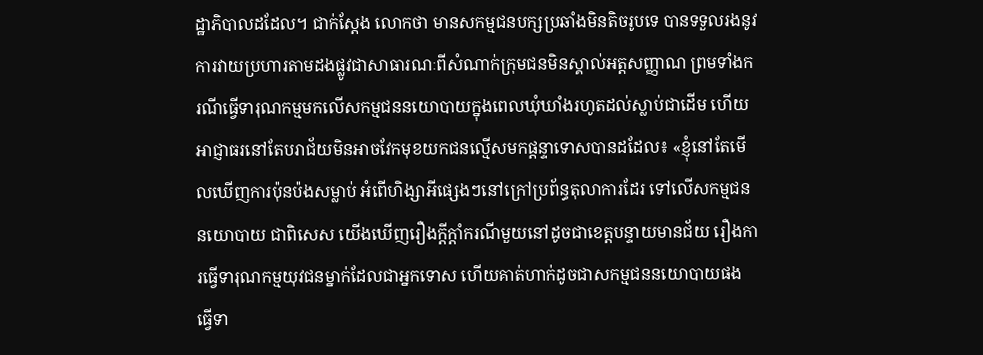ដ្ឋាភិបាលដដែល។ ជាក់ស្តែង លោកថា មានសកម្មជនបក្សប្រឆាំងមិនតិចរូបទេ បានទទួលរងនូវការវាយប្រហារតាមដងផ្លូវជាសាធារណៈពីសំណាក់ក្រុមជនមិនស្គាល់អត្តសញ្ញាណ ព្រមទាំងករណីធ្វើទារុណកម្មមកលើសកម្មជននយោបាយក្នុងពេលឃុំឃាំងរហូតដល់ស្លាប់ជាដើម ហើយអាជ្ញាធរនៅតែបរាជ័យមិនអាចវែកមុខយកជនល្មើសមកផ្ដន្ទាទោសបានដដែល៖ «ខ្ញុំនៅតែមើលឃើញការប៉ុនប៉ងសម្លាប់ អំពើហិង្សាអីផ្សេងៗនៅក្រៅប្រព័ន្ធតុលាការដែរ ទៅលើសកម្មជននយោបាយ ជាពិសេស យើងឃើញរឿងក្តីក្តាំករណីមួយនៅដូចជាខេត្តបន្ទាយមានជ័យ រឿងការធ្វើទារុណកម្មយុវជនម្នាក់ដែលជាអ្នកទោស ហើយគាត់ហាក់ដូចជាសកម្មជននយោបាយផង ធ្វើទា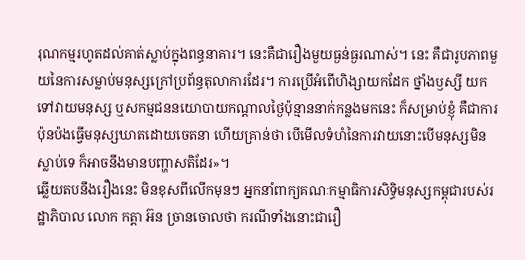រុណកម្មរហូតដល់គាត់ស្លាប់ក្នុងពន្ធនាគារ។ នេះគឺជារឿងមួយធ្ងន់ធ្ងរណាស់។ នេះ គឺជារូបភាពមួយនៃការសម្លាប់មនុស្សក្រៅប្រព័ន្ធតុលាការដែរ។ ការប្រើអំពើហិង្សាយកដែក ថ្នាំងឫស្សី យកទៅវាយមនុស្ស ឬសកម្មជននយោបាយកណ្តាលថ្ងៃប៉ុន្មាននាក់កន្លងមកនេះ ក៏សម្រាប់ខ្ញុំ គឺជាការប៉ុនប៉ងធ្វើមនុស្សឃាតដោយចេតនា ហើយគ្រាន់ថា បើមើលទំហំនៃការវាយនោះបើមនុស្សមិនស្លាប់ទេ ក៏អាចនឹងមានបញ្ហាសតិដែរ»។
ឆ្លើយតបនឹងរឿងនេះ មិនខុសពីលើកមុនៗ អ្នកនាំពាក្យគណៈកម្មាធិការសិទ្ធិមនុស្សកម្ពុជារបស់រដ្ឋាភិបាល លោក កត្តា អ៊ន ច្រានចោលថា ករណីទាំងនោះជារឿ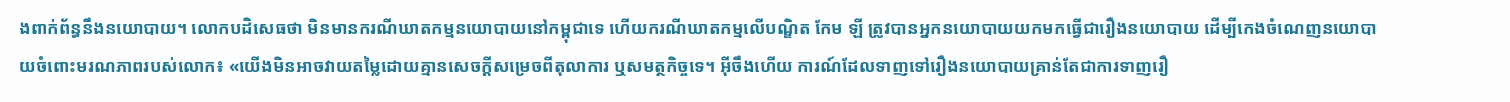ងពាក់ព័ន្ធនឹងនយោបាយ។ លោកបដិសេធថា មិនមានករណីឃាតកម្មនយោបាយនៅកម្ពុជាទេ ហើយករណីឃាតកម្មលើបណ្ឌិត កែម ឡី ត្រូវបានអ្នកនយោបាយយកមកធ្វើជារឿងនយោបាយ ដើម្បីកេងចំណេញនយោបាយចំពោះមរណភាពរបស់លោក៖ «យើងមិនអាចវាយតម្លៃដោយគ្មានសេចក្តីសម្រេចពីតុលាការ ឬសមត្ថកិច្ចទេ។ អ៊ីចឹងហើយ ការណ៍ដែលទាញទៅរឿងនយោបាយគ្រាន់តែជាការទាញរឿ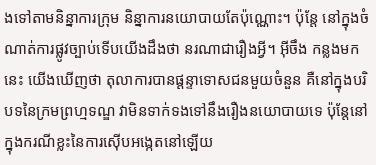ងទៅតាមនិន្នាការក្រុម និន្នាការនយោបាយតែប៉ុណ្ណោះ។ ប៉ុន្តែ នៅក្នុងចំណាត់ការផ្លូវច្បាប់ទើបយើងដឹងថា នរណាជារឿងអ្វី។ អ៊ីចឹង កន្លងមកនេះ យើងឃើញថា តុលាការបានផ្ដន្ទាទោសជនមួយចំនួន គឺនៅក្នុងបរិបទនៃក្រមព្រហ្មទណ្ឌ វាមិនទាក់ទងទៅនឹងរឿងនយោបាយទេ ប៉ុន្តែនៅក្នុងករណីខ្លះនៃការស៊ើបអង្កេតនៅឡើយ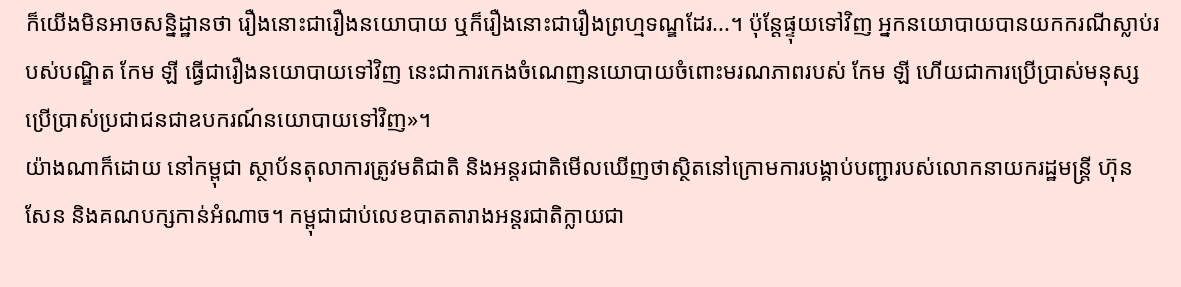ក៏យើងមិនអាចសន្និដ្ឋានថា រឿងនោះជារឿងនយោបាយ ឬក៏រឿងនោះជារឿងព្រហ្មទណ្ឌដែរ...។ ប៉ុន្តែផ្ទុយទៅវិញ អ្នកនយោបាយបានយកករណីស្លាប់របស់បណ្ឌិត កែម ឡី ធ្វើជារឿងនយោបាយទៅវិញ នេះជាការកេងចំណេញនយោបាយចំពោះមរណភាពរបស់ កែម ឡី ហើយជាការប្រើប្រាស់មនុស្សប្រើប្រាស់ប្រជាជនជាឧបករណ៍នយោបាយទៅវិញ»។
យ៉ាងណាក៏ដោយ នៅកម្ពុជា ស្ថាប័នតុលាការត្រូវមតិជាតិ និងអន្តរជាតិមើលឃើញថាស្ថិតនៅក្រោមការបង្គាប់បញ្ជារបស់លោកនាយករដ្ឋមន្ត្រី ហ៊ុន សែន និងគណបក្សកាន់អំណាច។ កម្ពុជាជាប់លេខបាតតារាងអន្តរជាតិក្លាយជា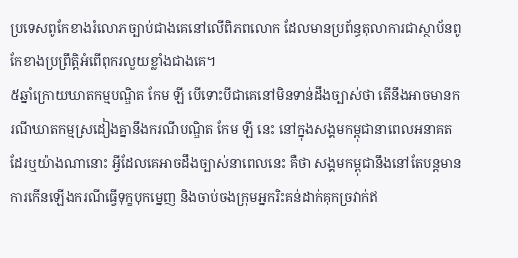ប្រទេសពូកែខាងរំលោភច្បាប់ជាងគេនៅលើពិភពលោក ដែលមានប្រព័ន្ធតុលាការជាស្ថាប័នពូកែខាងប្រព្រឹត្តិអំពើពុករលួយខ្លាំងជាងគេ។
៥ឆ្នាំក្រោយឃាតកម្មបណ្ឌិត កែម ឡី បើទោះបីជាគេនៅមិនទាន់ដឹងច្បាស់ថា តើនឹងអាចមានករណីឃាតកម្មស្រដៀងគ្នានឹងករណីបណ្ឌិត កែម ឡី នេះ នៅក្នុងសង្គមកម្ពុជានាពេលអនាគតដែរឬយ៉ាងណានោះ អ្វីដែលគេអាចដឹងច្បាស់នាពេលនេះ គឺថា សង្គមកម្ពុជានឹងនៅតែបន្តមានការកើនឡើងករណីធ្វើទុក្ខបុកម្នេញ និងចាប់ចងក្រុមអ្នករិះគន់ដាក់គុកច្រវាក់ឥ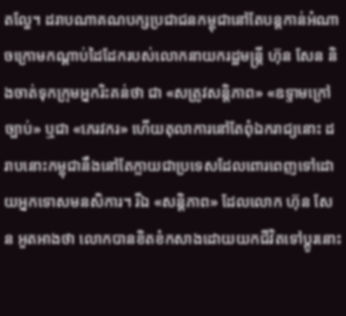តល្ហែ។ ដរាបណាគណបក្សប្រជាជនកម្ពុជានៅតែបន្តកាន់អំណាចក្រោមកណ្តាប់ដៃដែករបស់លោកនាយករដ្ឋមន្ត្រី ហ៊ុន សែន និងចាត់ទុកក្រុមអ្នករិះគន់ថា ជា «សត្រូវសន្តិភាព» «ឧទ្ទាមក្រៅច្បាប់» ឬជា «ភេរវករ» ហើយតុលាការនៅតែពុំឯករាជ្យនោះ ដរាបនោះកម្ពុជានឹងនៅតែក្លាយជាប្រទេសដែលពោរពេញទៅដោយអ្នកទោសមនសិការ។ រីឯ «សន្តិភាព» ដែលលោក ហ៊ុន សែន អួតអាងថា លោកបានខិតខំកសាងដោយយកជីវិតទៅប្ដូរនោះ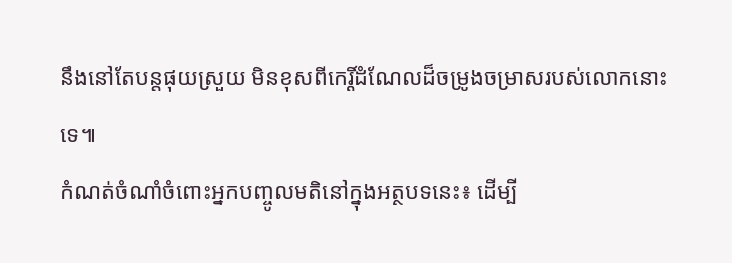នឹងនៅតែបន្តផុយស្រួយ មិនខុសពីកេរ្តិ៍ដំណែលដ៏ចម្រូងចម្រាសរបស់លោកនោះទេ៕
កំណត់ចំណាំចំពោះអ្នកបញ្ចូលមតិនៅក្នុងអត្ថបទនេះ៖ ដើម្បី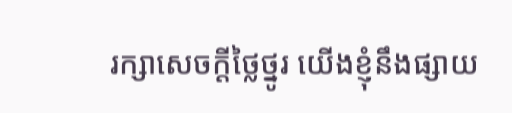រក្សាសេចក្ដីថ្លៃថ្នូរ យើងខ្ញុំនឹងផ្សាយ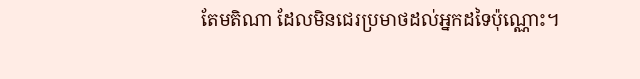តែមតិណា ដែលមិនជេរប្រមាថដល់អ្នកដទៃប៉ុណ្ណោះ។